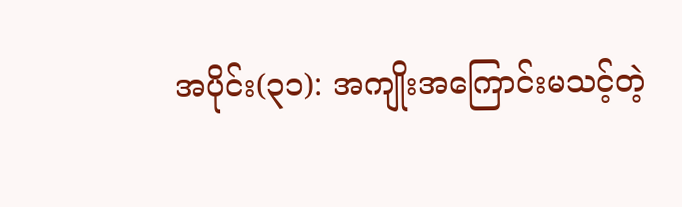အပိုင်း(၃၁): အကျိုးအကြောင်းမသင့်တဲ့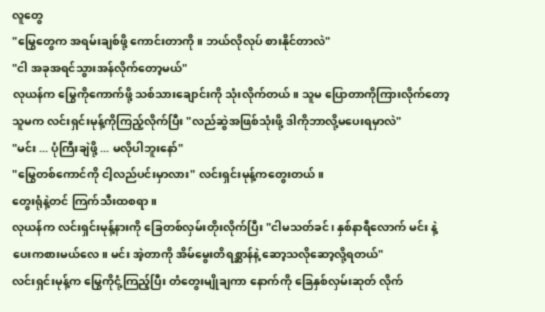လူတွေ
"မြွေတွေက အရမ်းချစ်ဖို့ ကောင်းတာကို။ ဘယ်လိုလုပ် စားနိုင်တာလဲ"
"ငါ အခုအရင်သွားအန်လိုက်တော့မယ်"
လုယန်က မြွေကိုကောက်ဖို့ သစ်သားချောင်းကို သုံးလိုက်တယ်။ သူမ ပြောတာကိုကြားလိုက်တော့ သူမက လင်းရှင်းမုန့်ကိုကြည့်လိုက်ပြီး "လည်ဆွဲအဖြစ်သုံးဖို့ ဒါကိုဘာလို့မပေးရမှာလဲ"
"မင်း ... ပုံကြီးချဲဖို့ ... မလိုပါဘူးနော်"
"မြွေတစ်ကောင်ကို ငါ့လည်ပင်းမှာလား" လင်းရှင်းမုန့်ကတွေးတယ်။
တွေးရုံနဲ့တင် ကြက်သီးထစရာ။
လုယန်က လင်းရှင်းမုန့်နားကို ခြေတစ်လှမ်းတိုးလိုက်ပြီး "ငါမသတ်ခင်၊ နှစ်နာရီလောက် မင်း နဲ့ပေးကစားမယ်လေ။ မင်း အဲ့တာကို အိမ်မွေးတိရစ္ဆာန်နဲ့ ဆော့သလိုဆော့လို့ရတယ်"
လင်းရှင်းမုန့်က မြွေကိုငုံ့ကြည့်ပြီး တံတွေးမျိုချကာ နောက်ကို ခြေနှစ်လှမ်းဆုတ် လိုက်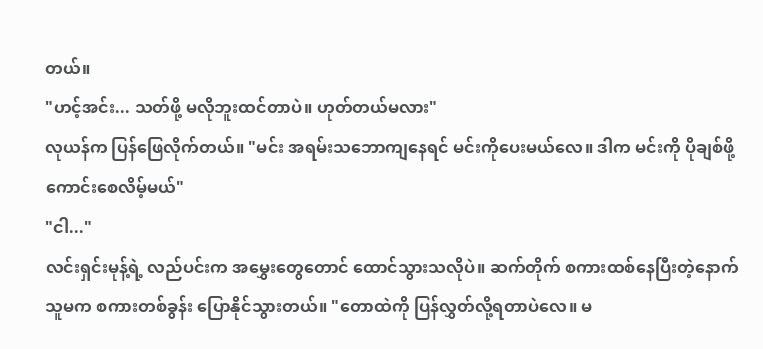တယ်။
"ဟင့်အင်း... သတ်ဖို့ မလိုဘူးထင်တာပဲ။ ဟုတ်တယ်မလား"
လုယန်က ပြန်ဖြေလိုက်တယ်။ "မင်း အရမ်းသဘောကျနေရင် မင်းကိုပေးမယ်လေ။ ဒါက မင်းကို ပိုချစ်ဖို့ ကောင်းစေလိမ့်မယ်"
"ငါ..."
လင်းရှင်းမုန့်ရဲ့ လည်ပင်းက အမွှေးတွေတောင် ထောင်သွားသလိုပဲ။ ဆက်တိုက် စကားထစ်နေပြီးတဲ့နောက် သူမက စကားတစ်ခွန်း ပြောနိုင်သွားတယ်။ "တောထဲကို ပြန်လွှတ်လို့ရတာပဲလေ။ မ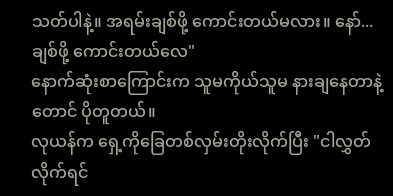သတ်ပါနဲ့။ အရမ်းချစ်ဖို့ ကောင်းတယ်မလား။ နော်... ချစ်ဖို့ ကောင်းတယ်လေ"
နောက်ဆုံးစာကြောင်းက သူမကိုယ်သူမ နားချနေတာနဲ့တောင် ပိုတူတယ်။
လုယန်က ရှေ့ကိုခြေတစ်လှမ်းတိုးလိုက်ပြီး "ငါလွှတ်လိုက်ရင်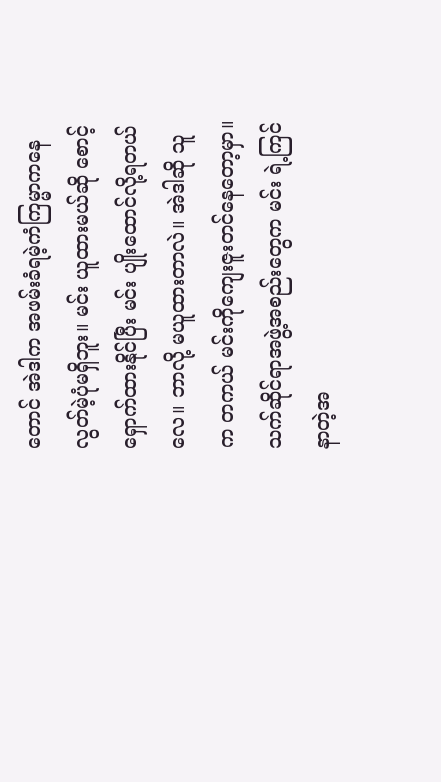တောင် အဲဒါက အဖမ်းခံရမဲ့ကံကြမ္မာကနေ လွတ်မဲ့ပုံမရှိဘူး။ မင်း ယူထားမယ်ဆို စောင့်ရှောက်ထားနိုင်ပြီး မင်း ပျိုးထောင်လို့ရတယ်လေ။ ဘာလို့ မယူထားတာလဲ။ အဲဒါဆို သူက တကယ် မင်းကိုကျေးဇူးတင်နေတော့မှာ။ သက်ဆိုင်ရာအဖွဲ့အစည်းတွေက မင်း ရဲ့ကြင်နာတဲ့အ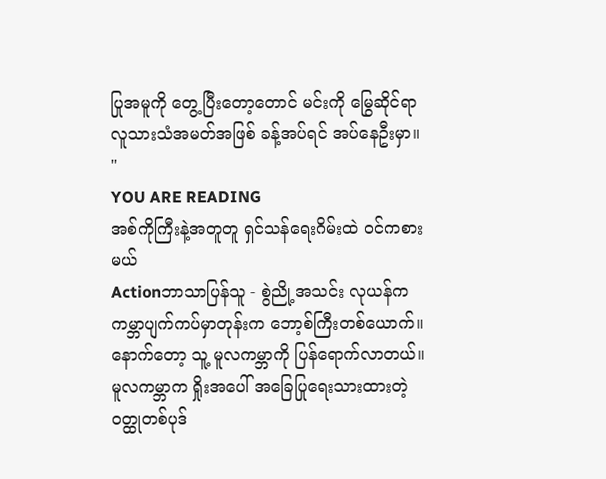ပြုအမူကို တွေ့ပြီးတော့တောင် မင်းကို မြွေဆိုင်ရာ လူသားသံအမတ်အဖြစ် ခန့်အပ်ရင် အပ်နေဦးမှာ။ "
YOU ARE READING
အစ်ကိုကြီးနဲ့အတူတူ ရှင်သန်ရေးဂိမ်းထဲ ဝင်ကစားမယ်
Actionဘာသာပြန်သူ - စွဲညို့အသင်း လုယန်က ကမ္ဘာပျက်ကပ်မှာတုန်းက ဘော့စ်ကြီးတစ်ယောက်။ နောက်တော့ သူ့ မူလကမ္ဘာကို ပြန်ရောက်လာတယ်။ မူလကမ္ဘာက ရှိုးအပေါ် အခြေပြုရေးသားထားတဲ့ ဝတ္ထုတစ်ပုဒ်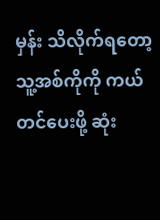မှန်း သိလိုက်ရတော့ သူ့အစ်ကိုကို ကယ်တင်ပေးဖို့ ဆုံး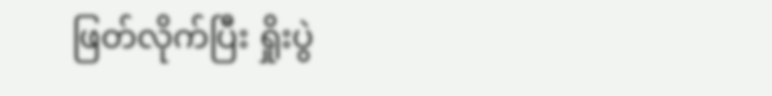ဖြတ်လိုက်ပြီး ရှိုးပွဲ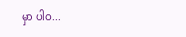မှာ ပါဝ...